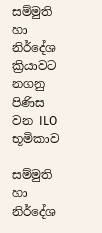සම්මුති හා නිර්දේශ ක්‍රියාවට නගනු පිණිස වන ILO භූමිකාව

සම්මුති හා නිර්දේශ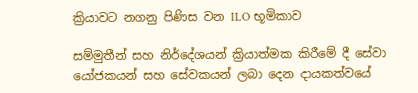ක්‍රියාවට නගනු පිණිස වන ILO භූමිකාව

සම්මුතීන් සහ නිර්දේශයන් ක්‍රියාත්මක කිරීමේ දී සේවා යෝජකයන් සහ සේවකයන් ලබා දෙන දායකත්වයේ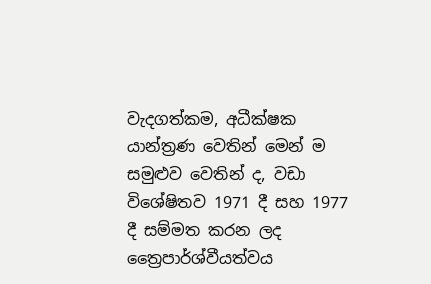වැදගත්කම, අධීක්ෂක යාන්ත්‍රණ වෙතින් මෙන් ම සමුළුව වෙතින් ද, වඩා විශේෂිතව 1971 දී සහ 1977 දී සම්මත කරන ලද ත්‍රෛපාර්ශ්වීයත්වය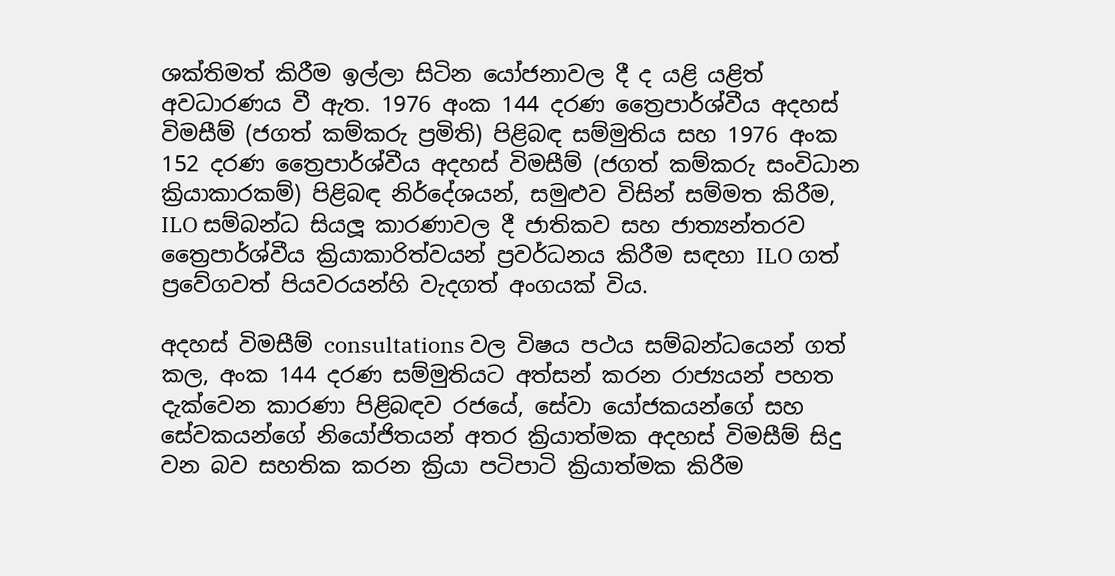ශක්තිමත් කිරීම ඉල්ලා සිටින යෝජනාවල දී ද යළි යළිත් අවධාරණය වී ඇත. 1976 අංක 144 දරණ ත්‍රෛපාර්ශ්වීය අදහස් විමසීම් (ජගත් කම්කරු ප්‍රමිති) පිළිබඳ සම්මුතිය සහ 1976 අංක 152 දරණ ත්‍රෛපාර්ශ්වීය අදහස් විමසීම් (ජගත් කම්කරු සංවිධාන ක්‍රියාකාරකම්) පිළිබඳ නිර්දේශයන්, සමුළුව විසින් සම්මත කිරීම, ILO සම්බන්ධ සියලූ කාරණාවල දී ජාතිකව සහ ජාත්‍යන්තරව ත්‍රෛපාර්ශ්වීය ක්‍රියාකාරිත්වයන් ප්‍රවර්ධනය කිරීම සඳහා ILO ගත් ප්‍රවේගවත් පියවරයන්හි වැදගත් අංගයක් විය.

අදහස් විමසීම් consultations වල විෂය පථය සම්බන්ධයෙන් ගත් කල, අංක 144 දරණ සම්මුතියට අත්සන් කරන රාජ්‍යයන් පහත දැක්වෙන කාරණා පිළිබඳව රජයේ, සේවා යෝජකයන්ගේ සහ සේවකයන්ගේ නියෝජිතයන් අතර ක්‍රියාත්මක අදහස් විමසීම් සිදු වන බව සහතික කරන ක්‍රියා පටිපාටි ක්‍රියාත්මක කිරීම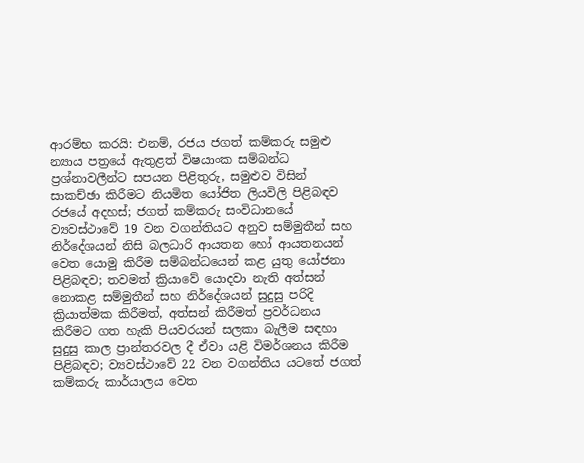ආරම්භ කරයි: එනම්, රජය ජගත් කම්කරු සමුළු න්‍යාය පත්‍රයේ ඇතුළත් විෂයාංක සම්බන්ධ ප්‍රශ්නාවලීන්ට සපයන පිළිතුරු, සමුළුව විසින් සාකච්ඡා කිරීමට නියමිත යෝජිත ලියවිලි පිළිබඳව රජයේ අදහස්; ජගත් කම්කරු සංවිධානයේ ව්‍යවස්ථාවේ 19 වන වගන්තියට අනුව සම්මුතීන් සහ නිර්දේශයන් නිසි බලධාරි ආයතන හෝ ආයතනයන් වෙත යොමු කිරීම සම්බන්ධයෙන් කළ යුතු යෝජනා පිළිබඳව; තවමත් ක්‍රියාවේ යොදවා නැති අත්සන් නොකළ සම්මුතීන් සහ නිර්දේශයන් සුදුසු පරිදි ක්‍රියාත්මක කිරීමත්, අත්සන් කිරීමත් ප්‍රවර්ධනය කිරීමට ගත හැකි පියවරයන් සලකා බැලීම සඳහා සුදුසු කාල ප්‍රාන්තරවල දී ඒවා යළි විමර්ශනය කිරීම පිළිබඳව; ව්‍යවස්ථාවේ 22 වන වගන්තිය යටතේ ජගත් කම්කරු කාර්යාලය වෙත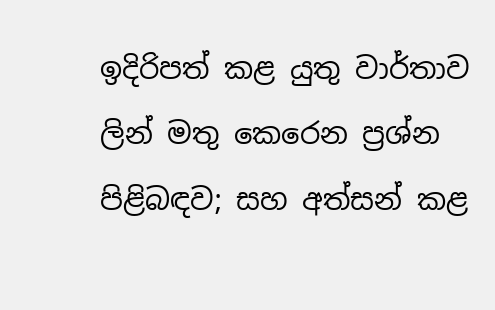ඉදිරිපත් කළ යුතු වාර්තාව ලින් මතු කෙරෙන ප්‍රශ්න පිළිබඳව; සහ අත්සන් කළ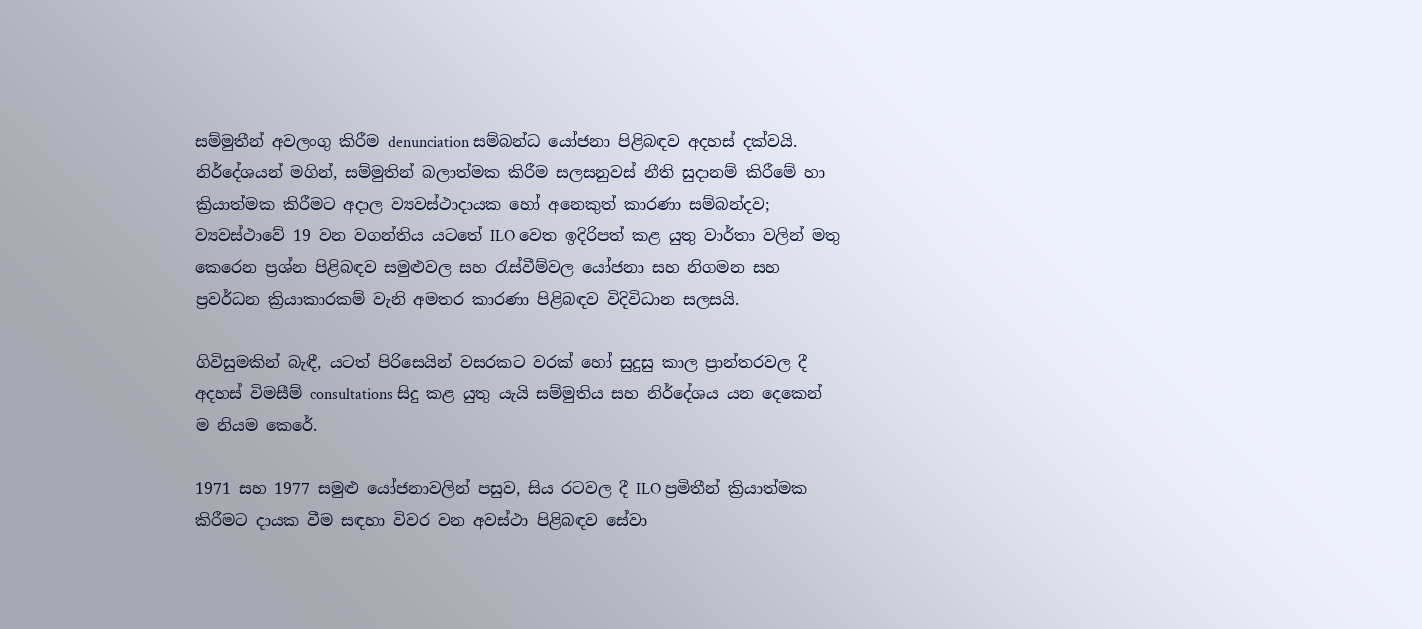සම්මුතීන් අවලංගු කිරීම denunciation සම්බන්ධ යෝජනා පිළිබඳව අදහස් දක්වයි. නිර්දේශයන් මගින්, සම්මුතින් බලාත්මක කිරීම සලසනුවස් නීති සුදානම් කිරීමේ හා ක්‍රියාත්මක කිරීමට අදාල ව්‍යවස්ථාදායක හෝ අනෙකුත් කාරණා සම්බන්දව; ව්‍යවස්ථාවේ 19 වන වගන්තිය යටතේ ILO වෙත ඉදිරිපත් කළ යුතු වාර්තා වලින් මතු කෙරෙන ප්‍රශ්න පිළිබඳව සමුළුවල සහ රැස්වීම්වල යෝජනා සහ නිගමන සහ ප්‍රවර්ධන ක්‍රියාකාරකම් වැනි අමතර කාරණා පිළිබඳව විදිවිධාන සලසයි.

ගිවිසුමකින් බැඳී, යටත් පිරිසෙයින් වසරකට වරක් හෝ සුදුසු කාල ප්‍රාන්තරවල දී අදහස් විමසීම් consultations සිදු කළ යුතු යැයි සම්මුතිය සහ නිර්දේශය යන දෙකෙන් ම නියම කෙරේ.

1971 සහ 1977 සමුළු යෝජනාවලින් පසුව, සිය රටවල දී ILO ප්‍රමිතීන් ක්‍රියාත්මක කිරීමට දායක වීම සඳහා විවර වන අවස්ථා පිළිබඳව සේවා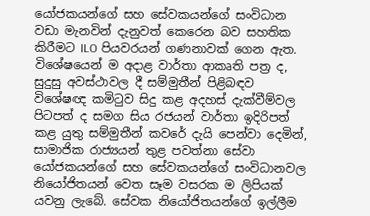යෝජකයන්ගේ සහ සේවකයන්ගේ සංවිධාන වඩා මැනවින් දැනුවත් කෙරෙන බව සහතික කිරීමට ILO පියවරයන් ගණනාවක් ගෙන ඇත. විශේෂයෙන් ම අදාළ වාර්තා ආකෘති පත්‍ර ද, සුදුසු අවස්ථාවල දී සම්මුතීන් පිළිබඳව විශේෂඥ කමිටුව සිදු කළ අදහස් දැක්වීම්වල පිටපත් ද සමග සිය රජයන් වාර්තා ඉදිරිපත් කළ යුතු සම්මුතීන් කවරේ දැයි පෙන්වා දෙමින්, සාමාජික රාජ්‍යයන් තුළ පවත්නා සේවා යෝජකයන්ගේ සහ සේවකයන්ගේ සංවිධානවල නියෝජිතයන් වෙත සෑම වසරක ම ලිපියක් යවනු ලැබේ. සේවක නියෝජිතයන්ගේ ඉල්ලීම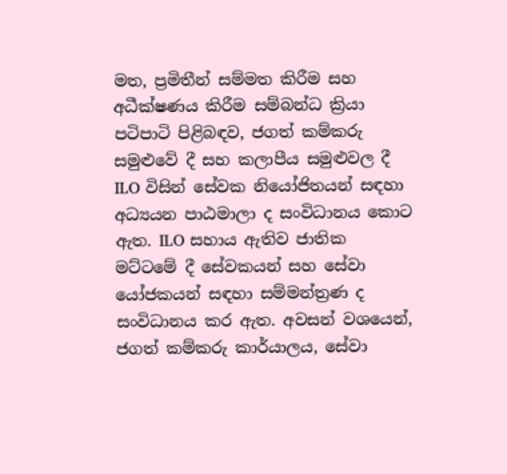මත, ප්‍රමිතීන් සම්මත කිරීම සහ අධීක්ෂණය කිරීම සම්බන්ධ ක්‍රියා පටිපාටි පිළිබඳව, ජගත් කම්කරු සමුළුවේ දී සහ කලාපීය සමුළුවල දී ILO විසින් සේවක නියෝජිතයන් සඳහා අධ්‍යයන පාඨමාලා ද සංවිධානය කොට ඇත. ILO සහාය ඇතිව ජාතික මට්ටමේ දී සේවකයන් සහ සේවා යෝජකයන් සඳහා සම්මන්ත්‍රණ ද සංවිධානය කර ඇත. අවසන් වශයෙන්, ජගත් කම්කරු කාර්යාලය, සේවා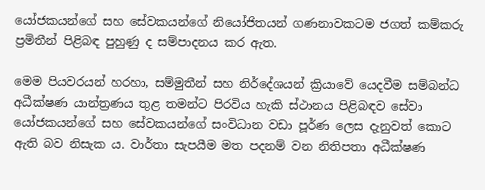යෝජකයන්ගේ සහ සේවකයන්ගේ නියෝජිතයන් ගණනාවකටම ජගත් කම්කරු ප්‍රමිතීන් පිළිබඳ පුහුණු ද සම්පාදනය කර ඇත.

මෙම පියවරයන් හරහා, සම්මුතීන් සහ නිර්දේශයන් ක්‍රියාවේ යෙදවීම සම්බන්ධ අධීක්ෂණ යාන්ත්‍රණය තුළ තමන්ට පිරවිය හැකි ස්ථානය පිළිබඳව සේවා යෝජකයන්ගේ සහ සේවකයන්ගේ සංවිධාන වඩා පූර්ණ ලෙස දැනුවත් කොට ඇති බව නිසැක ය. වාර්තා සැපයීම මත පදනම් වන නිතිපතා අධීක්ෂණ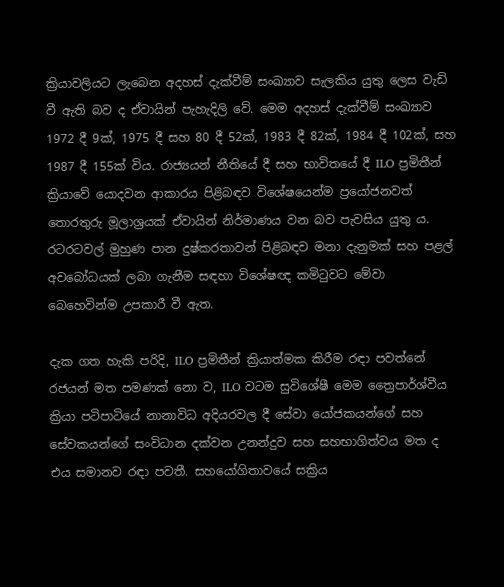ක්‍රියාවලියට ලැබෙන අදහස් දැක්වීම් සංඛ්‍යාව සැලකිය යුතු ලෙස වැඩි වී ඇති බව ද ඒවායින් පැහැදිලි වේ. මෙම අදහස් දැක්වීම් සංඛ්‍යාව 1972 දී 9ක්, 1975 දී සහ 80 දී 52ක්, 1983 දී 82ක්, 1984 දී 102ක්, සහ 1987 දී 155ක් විය. රාජ්‍යයන් නීතියේ දී සහ භාවිතයේ දී ILO ප්‍රමිතීන් ක්‍රියාවේ යොදවන ආකාරය පිළිබඳව විශේෂයෙන්ම ප්‍රයෝජනවත් තොරතුරු මූලාශ්‍රයක් ඒවායින් නිර්මාණය වන බව පැවසිය යුතු ය. රටරටවල් මුහුණ පාන දුෂ්කරතාවන් පිළිබඳව මනා දැනුමක් සහ පළල් අවබෝධයක් ලබා ගැනීම සඳහා විශේෂඥ කමිටුවට මේවා බෙහෙවින්ම උපකාරී වී ඇත.

දැක ගත හැකි පරිදි, ILO ප්‍රමිතීන් ක්‍රියාත්මක කිරීම රඳා පවත්නේ රජයන් මත පමණක් නො ව, ILO වටම සුවිශේෂී මෙම ත්‍රෛපාර්ශ්වීය ක්‍රියා පටිපාටියේ නානාවිධ අදියරවල දී සේවා යෝජකයන්ගේ සහ සේවකයන්ගේ සංවිධාන දක්වන උනන්දුව සහ සහභාගිත්වය මත ද එය සමානව රඳා පවතී. සහයෝගිතාවයේ සක්‍රිය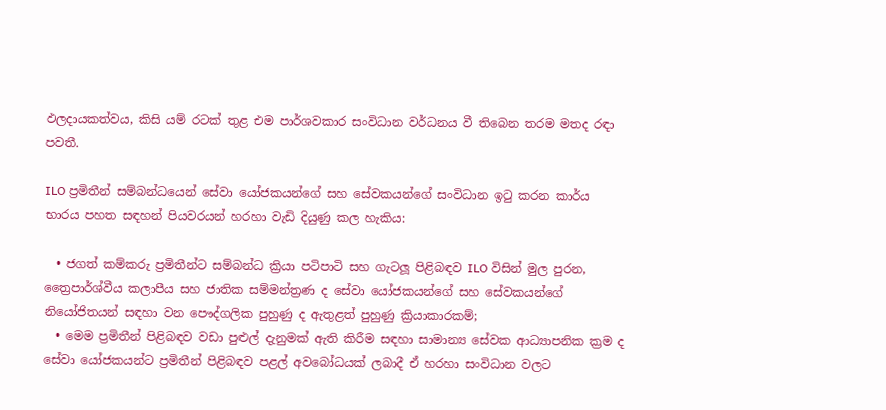ඵලදායකත්වය, කිසි යම් රටක් තුළ එම පාර්ශවකාර සංවිධාන වර්ධනය වී තිබෙන තරම මතද රඳා පවතී.

ILO ප්‍රමිතීන් සම්බන්ධයෙන් සේවා යෝජකයන්ගේ සහ සේවකයන්ගේ සංවිධාන ඉටු කරන කාර්ය භාරය පහත සඳහන් පියවරයන් හරහා වැඩි දියුණු කල හැකිය:

  • ජගත් කම්කරු ප්‍රමිතීන්ට සම්බන්ධ ක්‍රියා පටිපාටි සහ ගැටලූ පිළිබඳව ILO විසින් මුල පුරන, ත්‍රෛපාර්ශ්වීය කලාපීය සහ ජාතික සම්මන්ත්‍රණ ද සේවා යෝජකයන්ගේ සහ සේවකයන්ගේ නියෝජිතයන් සඳහා වන පෞද්ගලික පුහුණු ද ඇතුළත් පුහුණු ක්‍රියාකාරකම්;
  • මෙම ප්‍රමිතීන් පිළිබඳව වඩා පුළුල් දැනුමක් ඇති කිරීම සඳහා සාමාන්‍ය සේවක ආධ්‍යාපනික ක්‍රම ද සේවා යෝජකයන්ට ප්‍රමිතීන් පිළිබඳව පළල් අවබෝධයක් ලබාදී ඒ හරහා සංවිධාන වලට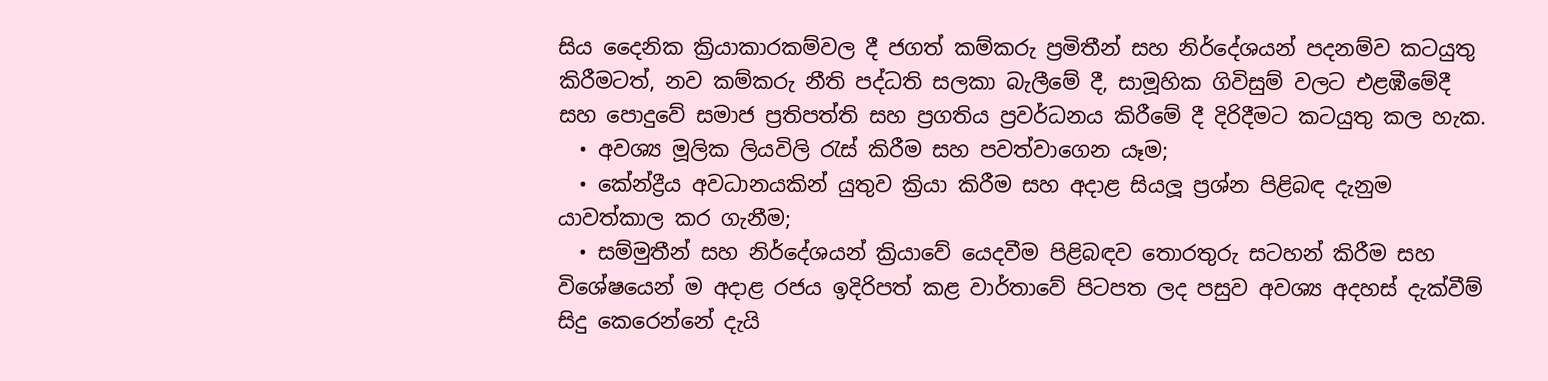සිය දෛනික ක්‍රියාකාරකම්වල දී ජගත් කම්කරු ප්‍රමිතීන් සහ නිර්දේශයන් පදනම්ව කටයුතු කිරීමටත්, නව කම්කරු නීති පද්ධති සලකා බැලීමේ දී, සාමූහික ගිවිසුම් වලට එළඹීමේදී සහ පොදුවේ සමාජ ප්‍රතිපත්ති සහ ප්‍රගතිය ප්‍රවර්ධනය කිරීමේ දී දිරිදීමට කටයුතු කල හැක.
  • අවශ්‍ය මූලික ලියවිලි රැස් කිරීම සහ පවත්වාගෙන යෑම;
  • කේන්ද්‍රීය අවධානයකින් යුතුව ක්‍රියා කිරීම සහ අදාළ සියලූ ප්‍රශ්න පිළිබඳ දැනුම යාවත්කාල කර ගැනීම;
  • සම්මුතීන් සහ නිර්දේශයන් ක්‍රියාවේ යෙදවීම පිළිබඳව තොරතුරු සටහන් කිරීම සහ විශේෂයෙන් ම අදාළ රජය ඉදිරිපත් කළ වාර්තාවේ පිටපත ලද පසුව අවශ්‍ය අදහස් දැක්වීම් සිදු කෙරෙන්නේ දැයි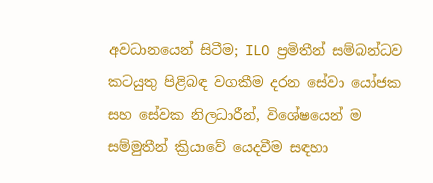අවධානයෙන් සිටීම; ILO ප්‍රමිතීන් සම්බන්ධව කටයුතු පිළිබඳ වගකීම දරන සේවා යෝජක සහ සේවක නිලධාරීන්, විශේෂයෙන් ම සම්මුතීන් ක්‍රියාවේ යෙදවීම සඳහා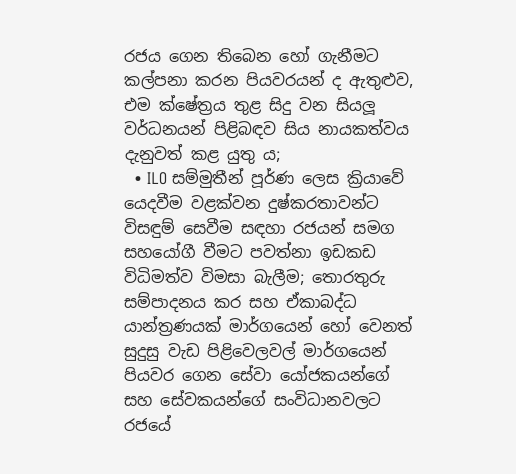රජය ගෙන තිබෙන හෝ ගැනීමට කල්පනා කරන පියවරයන් ද ඇතුළුව, එම ක්ෂේත්‍රය තුළ සිදු වන සියලූ වර්ධනයන් පිළිබඳව සිය නායකත්වය දැනුවත් කළ යුතු ය;
  • ILO සම්මුතීන් පූර්ණ ලෙස ක්‍රියාවේ යෙදවීම වළක්වන දුෂ්කරතාවන්ට විසඳුම් සෙවීම සඳහා රජයන් සමග සහයෝගී වීමට පවත්නා ඉඩකඩ විධිමත්ව විමසා බැලීම; තොරතුරු සම්පාදනය කර සහ ඒකාබද්ධ යාන්ත්‍රණයක් මාර්ගයෙන් හෝ වෙනත් සුදුසු වැඩ පිළිවෙලවල් මාර්ගයෙන් පියවර ගෙන සේවා යෝජකයන්ගේ සහ සේවකයන්ගේ සංවිධානවලට රජයේ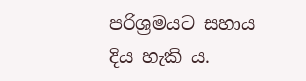පරිශ්‍රමයට සහාය දිය හැකි ය.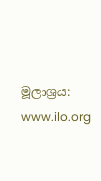මූලාශ්‍රය: www.ilo.org